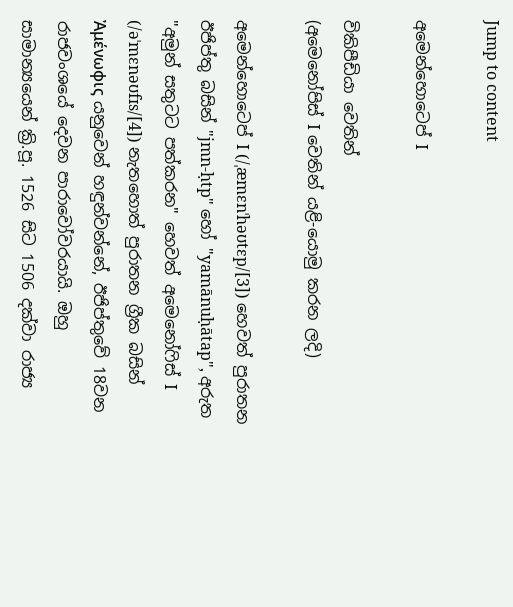Jump to content

අමෙන්හොටෙප් I

විකිපීඩියා වෙතින්
(අමෙනෝපිස් I වෙතින් යළි-යොමු කරන ලදි)

අමෙන්හොටෙප් I (/ˌæmɛnˈhəʊtɛp/[3]) හෙවත් පුරාතන ඊජිප්තු බසින් "jmn-ḥtp" හෝ "yamānuḥātap", අරුත "අමුන් සතුටට පත්කරන" හෙවත් අමෙනෝෆිස් I (/əˈmɛnəʊfɪs/[4]) නැතහොත් පුරාතන ග්‍රීක බසින් Ἀμένωφις යනුවෙන් හඳුන්වන්නේ, ඊජිප්තුවේ 18වන රාජවංශයේ දෙවන පාරාවෝවරයායි. ඔහු සාමාන්‍යයෙන් ක්‍රි.පූ. 1526 සිට 1506 දක්වා රාජ්‍ය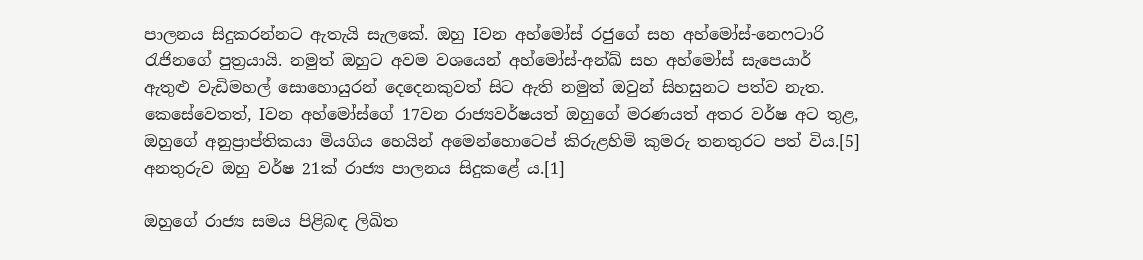පාලනය සිදුකරන්නට ඇතැයි සැලකේ. ඔහු Iවන අහ්මෝස් රජුගේ සහ අහ්මෝස්-නෙෆටාරි රැජිනගේ පුත්‍රයායි. නමුත් ඔහුට අවම වශයෙන් අහ්මෝස්-අන්ඛ් සහ අහ්මෝස් සැපෙයාර් ඇතුළු වැඩිමහල් සොහොයුරන් දෙදෙනකුවත් සිට ඇති නමුත් ඔවුන් සිහසුනට පත්ව නැත. කෙසේවෙතත්, Iවන අහ්මෝස්ගේ 17වන රාජ්‍යවර්ෂයත් ඔහුගේ මරණයත් අතර වර්ෂ අට තුළ, ඔහුගේ අනුප්‍රාප්තිකයා මියගිය හෙයින් අමෙන්හොටෙප් කිරුළහිමි කුමරු තනතුරට පත් විය.[5] අනතුරුව ඔහු වර්ෂ 21ක් රාජ්‍ය පාලනය සිදුකළේ ය.[1]

ඔහුගේ රාජ්‍ය සමය පිළිබඳ ලිඛිත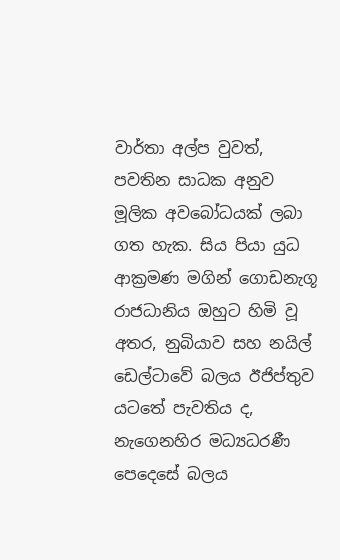වාර්තා අල්ප වුවත්, පවතින සාධක අනුව මූලික අවබෝධයක් ලබා ගත හැක. සිය පියා යුධ ආක්‍රමණ මගින් ගොඩනැගූ රාජධානිය ඔහුට හිමි වූ අතර, නුබියාව සහ නයිල් ඩෙල්ටාවේ බලය ඊජිප්තුව යටතේ පැවතිය ද, නැගෙනහිර මධ්‍යධරණී පෙදෙසේ බලය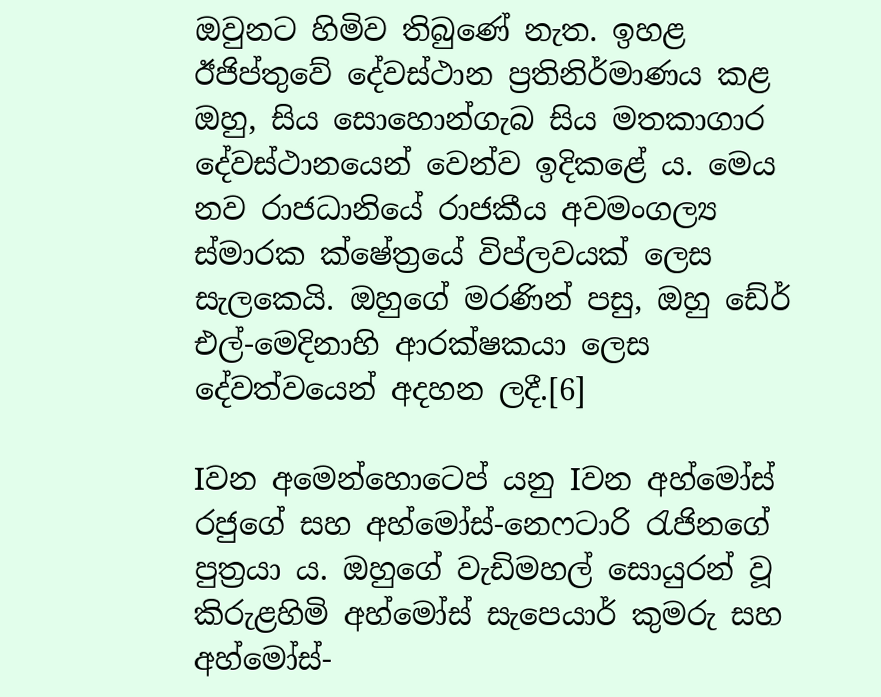ඔවුනට හිමිව තිබුණේ නැත. ඉහළ ඊජිප්තුවේ දේවස්ථාන ප්‍රතිනිර්මාණය කළ ඔහු, සිය සොහොන්ගැබ සිය මතකාගාර දේවස්ථානයෙන් වෙන්ව ඉදිකළේ ය. මෙය නව රාජධානියේ රාජකීය අවමංගල්‍ය ස්මාරක ක්ෂේත්‍රයේ විප්ලවයක් ලෙස සැලකෙයි. ඔහුගේ මරණින් පසු, ඔහු ඩේර් එල්-මෙදිනාහි ආරක්ෂකයා ලෙස දේවත්වයෙන් අදහන ලදී.[6]

Iවන අමෙන්හොටෙප් යනු Iවන අහ්මෝස් රජුගේ සහ අහ්මෝස්-නෙෆටාරි රැජිනගේ පුත්‍රයා ය. ඔහුගේ වැඩිමහල් සොයුරන් වූ කිරුළහිමි අහ්මෝස් සැපෙයාර් කුමරු සහ අහ්මෝස්-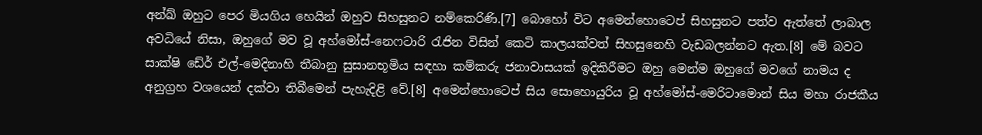අන්ඛ් ඔහුට පෙර මියගිය හෙයින් ඔහුව සිහසුනට නම්කෙරිණි.[7] බොහෝ විට අමෙන්හොටෙප් සිහසුනට පත්ව ඇත්තේ ලාබාල අවධියේ නිසා, ඔහුගේ මව වූ අහ්මෝස්-නෙෆටාරි රැජින විසින් කෙටි කාලයක්වත් සිහසුනෙහි වැඩබලන්නට ඇත.[8] මේ බවට සාක්ෂි ඩේර් එල්-මෙදිනාහි තීබානු සුසානභූමිය සඳහා කම්කරු ජනාවාසයක් ඉදිකිරීමට ඔහු මෙන්ම ඔහුගේ මවගේ නාමය ද අනුග්‍රහ වශයෙන් දක්වා තිබීමෙන් පැහැදිළි වේ.[8] අමෙන්හොටෙප් සිය සොහොයුරිය වූ අහ්මෝස්-මෙරිටාමොන් සිය මහා රාජකීය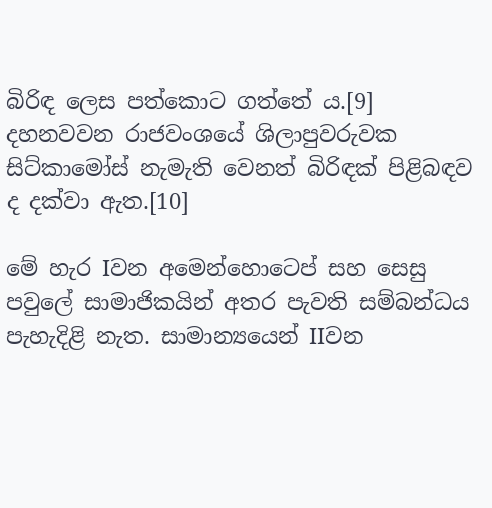බිරිඳ ලෙස පත්කොට ගත්තේ ය.[9] දහනවවන රාජවංශයේ ශිලාපුවරුවක සිට්කාමෝස් නැමැති වෙනත් බිරිඳක් පිළිබඳව ද දක්වා ඇත.[10]

මේ හැර Iවන අමෙන්හොටෙප් සහ සෙසු පවුලේ සාමාජිකයින් අතර පැවති සම්බන්ධය පැහැදිළි නැත. සාමාන්‍යයෙන් IIවන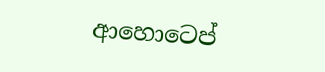ආහොටෙප්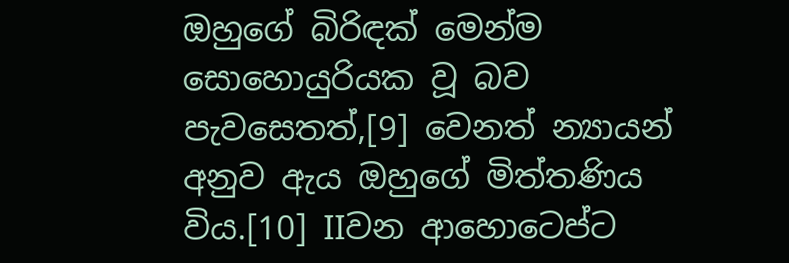ඔහුගේ බිරිඳක් මෙන්ම සොහොයුරියක වූ බව පැවසෙතත්,[9] වෙනත් න්‍යායන් අනුව ඇය ඔහුගේ මිත්තණිය විය.[10] IIවන ආහොටෙප්ට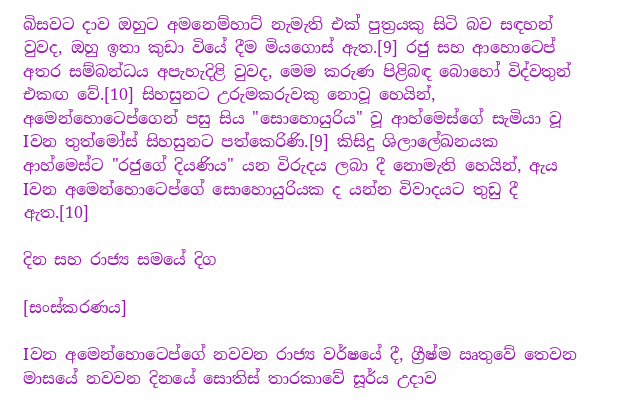බිසවට දාව ඔහුට අමනෙම්හාට් නැමැති එක් පුත්‍රයකු සිටි බව සඳහන් වුවද, ඔහු ඉතා කුඩා වියේ දීම මියගොස් ඇත.[9] රජු සහ ආහොටෙප් අතර සම්බන්ධය අපැහැදිළි වුවද, මෙම කරුණ පිළිබඳ බොහෝ විද්වතුන් එකඟ වේ.[10] සිහසුනට උරුමකරුවකු නොවූ හෙයින්, අමෙන්හොටෙප්ගෙන් පසු සිය "සොහොයුරිය" වූ ආහ්මෙස්ගේ සැමියා වූ Iවන තුත්මෝස් සිහසුනට පත්කෙරිණි.[9] කිසිදු ශිලාලේඛනයක ආහ්මෙස්ට "රජුගේ දියණිය" යන විරුදය ලබා දී නොමැති හෙයින්, ඇය Iවන අමෙන්හොටෙප්ගේ සොහොයුරියක ද යන්න විවාදයට තුඩු දී ඇත.[10]

දින සහ රාජ්‍ය සමයේ දිග

[සංස්කරණය]

Iවන අමෙන්හොටෙප්ගේ නවවන රාජ්‍ය වර්ෂයේ දී, ග්‍රීෂ්ම ඍතුවේ තෙවන මාසයේ නවවන දිනයේ සොතිස් තාරකාවේ සූර්ය උදාව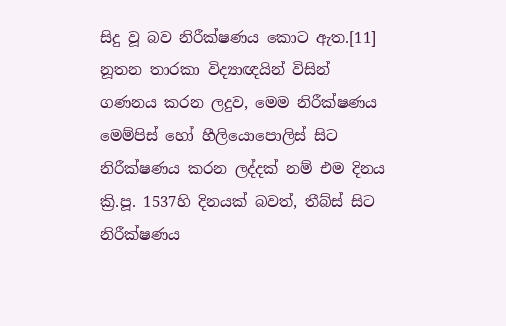සිදු වූ බව නිරීක්ෂණය කොට ඇත.[11] නූතන තාරකා විද්‍යාඥයින් විසින් ගණනය කරන ලදුව, මෙම නිරීක්ෂණය මෙම්පිස් හෝ හීලියොපොලිස් සිට නිරීක්ෂණය කරන ලද්දක් නම් එම දිනය ක්‍රි.පූ. 1537හි දිනයක් බවත්, තීබ්ස් සිට නිරීක්ෂණය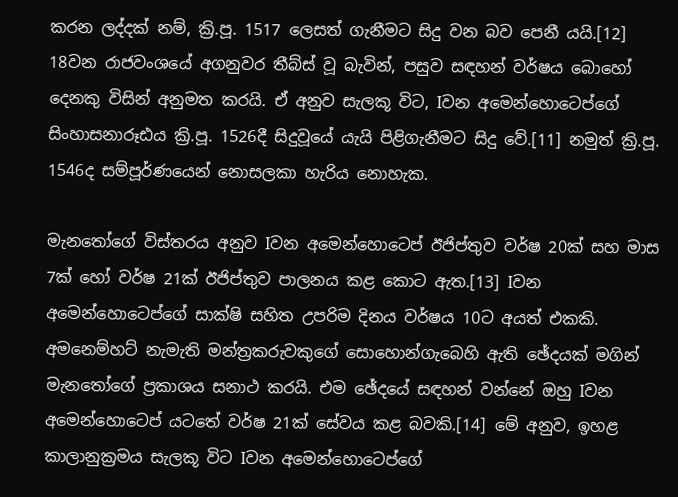කරන ලද්දක් නම්, ක්‍රි.පූ. 1517 ලෙසත් ගැනීමට සිදු වන බව පෙනී යයි.[12] 18වන රාජවංශයේ අගනුවර තීබ්ස් වූ බැවින්, පසුව සඳහන් වර්ෂය බොහෝ දෙනකු විසින් අනුමත කරයි. ඒ අනුව සැලකූ විට, Iවන අමෙන්හොටෙප්ගේ සිංහාසනාරූඪය ක්‍රි.පූ. 1526දී සිදුවූයේ යැයි පිළිගැනීමට සිදු‍ වේ.[11] නමුත් ක්‍රි.පූ. 1546ද සම්පූර්ණයෙන් නොසලකා හැරිය නොහැක.

මැනතෝගේ විස්තරය අනුව Iවන අමෙන්හොටෙප් ඊජිප්තුව වර්ෂ 20ක් සහ මාස 7ක් හෝ වර්ෂ 21ක් ඊජිප්තුව පාලනය කළ කොට ඇත.[13] Iවන අමෙන්හොටෙප්ගේ සාක්ෂි සහිත උපරිම දිනය වර්ෂය 10ට අයත් එකකි. අමනෙම්හට් නැමැති මන්ත්‍රකරුවකුගේ සොහොන්ගැබෙහි ඇති ඡේදයක් මගින් මැනතෝගේ ප්‍රකාශය සනාථ කරයි. එම ඡේදයේ සඳහන් වන්නේ ඔහු Iවන අමෙන්හොටෙප් යටතේ වර්ෂ 21ක් සේවය කළ බවකි.[14] මේ අනුව, ඉහළ කාලානුක්‍රමය සැලකූ විට Iවන අමෙන්හොටෙප්ගේ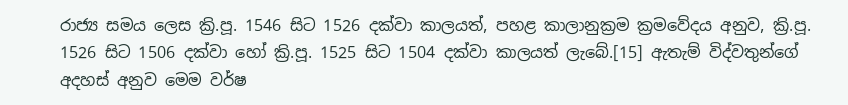රාජ්‍ය සමය ලෙස ක්‍රි.පූ. 1546 සිට 1526 දක්වා කාලයත්, පහළ කාලානුක්‍රම ක්‍රමවේදය අනුව, ක්‍රි.පූ. 1526 සිට 1506 දක්වා හෝ ක්‍රි.පූ. 1525 සිට 1504 දක්වා කාලයත් ලැබේ.[15] ඇතැම් විද්වතුන්ගේ අදහස් අනුව මෙම වර්ෂ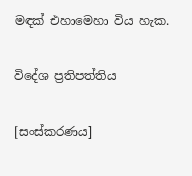මඳක් එහාමෙහා විය හැක.

විදේශ ප්‍රතිපත්තිය

[සංස්කරණය]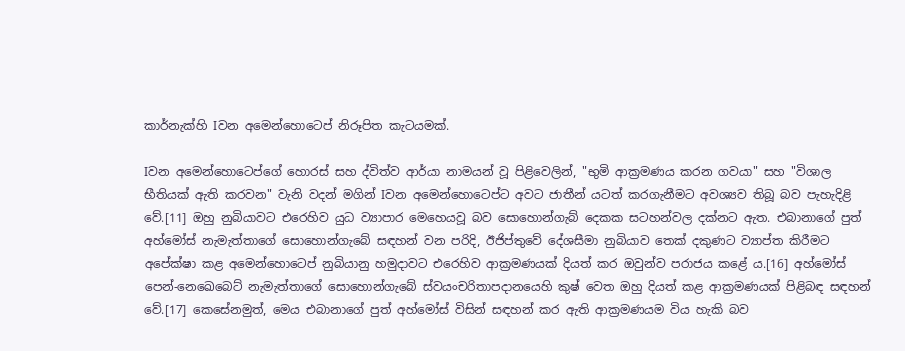කාර්නැක්හි Iවන අමෙන්හොටෙප් නිරූපිත කැටයමක්.

Iවන අමෙන්හොටෙප්ගේ හොරස් සහ ද්විත්ව ආර්යා නාමයන් වූ පිළිවෙලින්, "භුමි ආක්‍රමණය කරන ගවයා" සහ "විශාල භීතියක් ඇති කරවන" වැනි වදන් මගින් Iවන අමෙන්හොටෙප්ට අවට ජාතීන් යටත් කරගැනීමට අවශ්‍යව තිබූ බව පැහැදිළි වේ.[11] ඔහු නුබියාවට එරෙහිව යුධ ව්‍යාපාර මෙහෙයවූ බව සොහොන්ගැබ් දෙකක සටහන්වල දක්නට ඇත. එබානාගේ පුත් අහ්මෝස් නැමැත්තාගේ සොහොන්ගැබේ සඳහන් වන පරිදි, ඊජිප්තුවේ දේශසීමා නුබියාව තෙක් දකුණට ව්‍යාප්ත කිරීමට අපේක්ෂා කළ අමෙන්හොටෙප් නුබියානු හමුදාවට එරෙහිව ආක්‍රමණයක් දියත් කර ඔවුන්ව පරාජය කළේ ය.[16] අහ්මෝස් පෙන්-නෙඛෙබෙට් නැමැත්තාගේ සොහොන්ගැබේ ස්වයංචරිතාපදානයෙහි කුෂ් වෙත ඔහු දියත් කළ ආක්‍රමණයක් පිළිබඳ සඳහන් වේ.[17] කෙසේනමුත්, මෙය එබානාගේ පුත් අහ්මෝස් විසින් සඳහන් කර ඇති ආක්‍රමණයම විය හැකි බව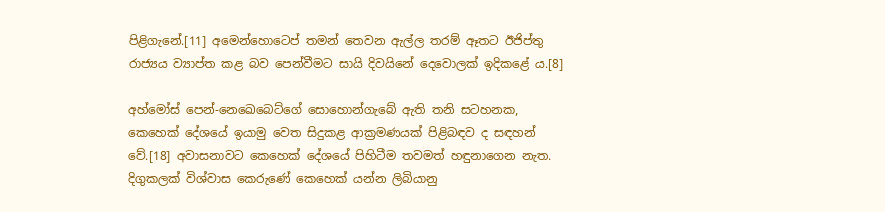පිළිගැනේ.[11] අමෙන්හොටෙප් තමන් තෙවන ඇල්ල තරම් ඈතට ඊජිප්තු රාජ්‍යය ව්‍යාප්ත කළ බව පෙන්වීමට සායි දිවයිනේ දෙවොලක් ඉදිකළේ ය.[8]

අහ්මෝස් පෙන්-නෙඛෙබෙට්ගේ සොහොන්ගැබේ ඇති තනි සටහනක, කෙහෙක් දේශයේ ඉයාමු වෙත සිදුකළ ආක්‍රමණයක් පිළිබඳව ද සඳහන් වේ.[18] අවාසනාවට කෙහෙක් දේශයේ පිහිටීම තවමත් හඳුනාගෙන නැත. දිගුකලක් විශ්වාස කෙරුණේ කෙහෙක් යන්න ලිබියානු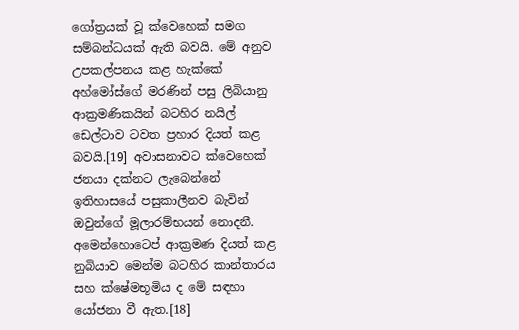ගෝත්‍රයක් වූ ‍ක්වෙහෙක් සමග සම්බන්ධයක් ඇති බවයි. මේ අනුව උපකල්පනය කළ හැක්කේ අහ්මෝස්ගේ මරණින් පසු ලිබියානු ආක්‍රමණිකයින් බටහිර නයිල් ඩෙල්ටාව ටවත ප්‍රහාර දියත් කළ බවයි.[19] අවාසනාවට ක්වෙහෙක් ජනයා දක්නට ලැබෙන්නේ ඉතිහාසයේ පසුකාලීනව බැවින් ඔවුන්ගේ මූලාරම්භයන් නොදනී. අමෙන්හොටෙප් ආක්‍රමණ දියත් කළ නුබියාව මෙන්ම බටහිර කාන්තාරය සහ ක්ෂේමභූමිය ද මේ සඳහා යෝජනා වී ඇත.[18]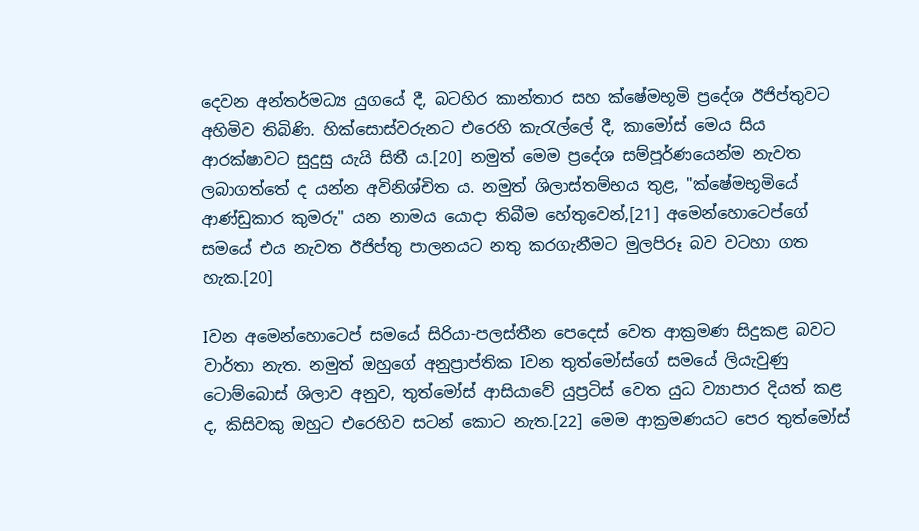දෙවන අන්තර්මධ්‍ය යුගයේ දී, බටහිර කාන්තාර සහ ක්ෂේමභූමි ප්‍රදේශ ඊජිප්තුවට අහිමිව තිබිණි. හික්සොස්වරුනට එරෙහි කැරැල්ලේ දී, කාමෝස් මෙය සිය ආරක්ෂාවට සුදුසු යැයි සිතී ය.[20] නමුත් මෙම ප්‍රදේශ සම්පූර්ණයෙන්ම නැවත ලබාගත්තේ ද යන්න අවිනිශ්චිත ය. නමුත් ශිලාස්තම්භය තුළ, "ක්ෂේමභූමියේ ආණ්ඩුකාර කුමරු" යන නාමය යොදා තිබීම හේතුවෙන්,[21] අමෙන්හොටෙප්ගේ සමයේ එය නැවත ඊජිප්තු පාලනයට නතු කරගැනීමට මුලපිරූ බව වටහා ගත හැක.[20]

Iවන අමෙන්හොටෙප් සමයේ සිරියා-පලස්තීන පෙදෙස් වෙත ආක්‍රමණ සිදුකළ බවට වාර්තා නැත. නමුත් ඔහුගේ අනුප්‍රාප්තික Iවන තුත්මෝස්ගේ සමයේ ලියැවුණු ටොම්බොස් ශිලාව අනුව, තුත්මෝස් ආසියාවේ යුප්‍රටිස් වෙත යුධ ව්‍යාපාර දියත් කළ ද, කිසිවකු ඔහුට එරෙහිව සටන් කොට නැත.[22] මෙම ආක්‍රමණයට පෙර තුත්මෝස්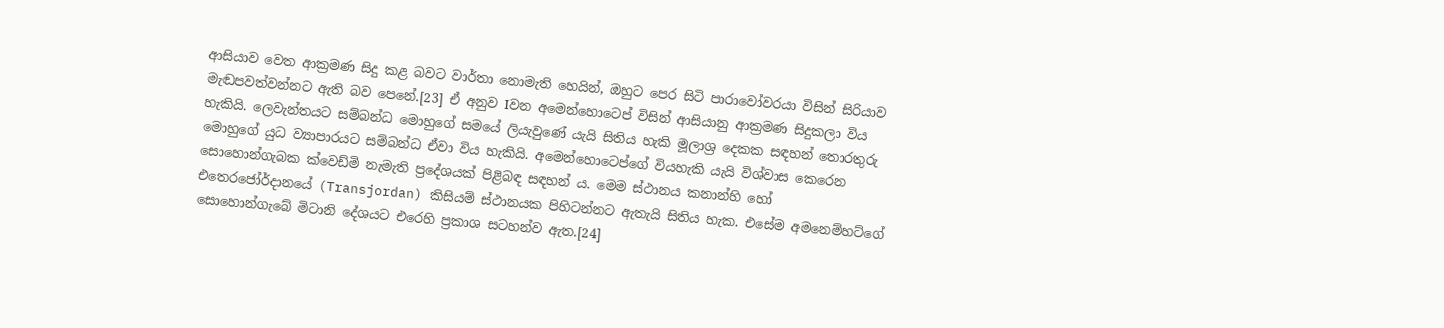ආසියාව වෙත ආක්‍රමණ සිදු කළ බවට වාර්තා නොමැති හෙයින්, ඔහුට පෙර සිටි පාරාවෝවරයා විසින් සිරියාව මැඬපවත්වන්නට ඇති බව පෙනේ.[23] ඒ අනුව Iවන අමෙන්හොටෙප් විසින් ආසියානු ආක්‍රමණ සිදුකලා විය හැකියි. ලෙවැන්තයට සම්බන්ධ මොහුගේ සමයේ ලියැවුණේ යැයි සිතිය හැකි මූලාශ්‍ර දෙකක සඳහන් තොරතුරු මොහුගේ යුධ ව්‍යාපාරයට සම්බන්ධ ඒවා විය හැකියි. අමෙන්හොටෙප්ගේ වියහැකි යැයි විශ්වාස කෙරෙන සොහොන්ගැබක ක්වෙඩ්මි නැමැති ප්‍රදේශයක් පිළිබඳ සඳහන් ය. මෙම ස්ථානය කනාන්හි හෝ එතෙරජෝර්දානයේ (Transjordan) කිසියම් ස්ථානයක පිහිටන්නට ඇතැයි සිතිය හැක. එසේම අමනෙම්හට්ගේ සොහොන්ගැබේ මිටානි දේශයට එරෙහි ප්‍රකාශ සටහන්ව ඇත.[24]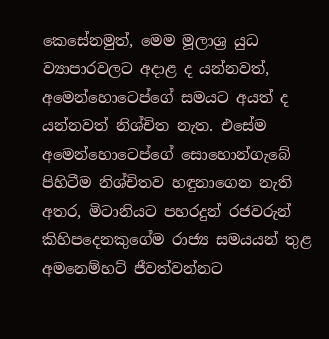කෙසේනමුත්, මෙම මූලාශ්‍ර යුධ ව්‍යාපාරවලට අදාළ ද යන්නවත්, අමෙන්හොටෙප්ගේ සමයට අයත් ද යන්නවත් නිශ්චිත නැත. එසේම අමෙන්හොටෙප්ගේ සොහොන්ගැබේ පිහිටීම නිශ්චිතව හඳුනාගෙන නැති අතර, මිටානියට පහරදුන් රජවරුන් කිහිපදෙනකුගේම රාජ්‍ය සමයයන් තුළ අමනෙම්හට් ජීවත්වන්නට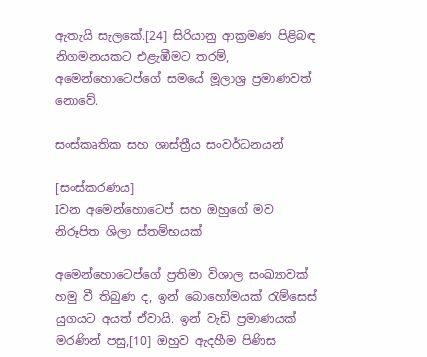ඇතැයි සැලකේ.[24] සිරියානු ආක්‍රමණ පිළිබඳ නිගමනයකට එළැඹීමට තරම්, අමෙන්හොටෙප්ගේ සමයේ මූලාශ්‍ර ප්‍රමාණවත් නොවේ.

සංස්කෘතික සහ ශාස්ත්‍රීය සංවර්ධනයන්

[සංස්කරණය]
Iවන අමෙන්හොටෙප් සහ ඔහුගේ මව නිරූපිත ශිලා ස්තම්භයක්

අමෙන්හොටෙප්ගේ ප්‍රතිමා විශාල සංඛ්‍යාවක් හමු වී තිබුණ ද, ඉන් බොහෝමයක් රැම්සෙස් යුගයට අයත් ඒවායි. ඉන් වැඩි ප්‍රමාණයක් මරණින් පසු,[10] ඔහුව ඇදහීම පිණිස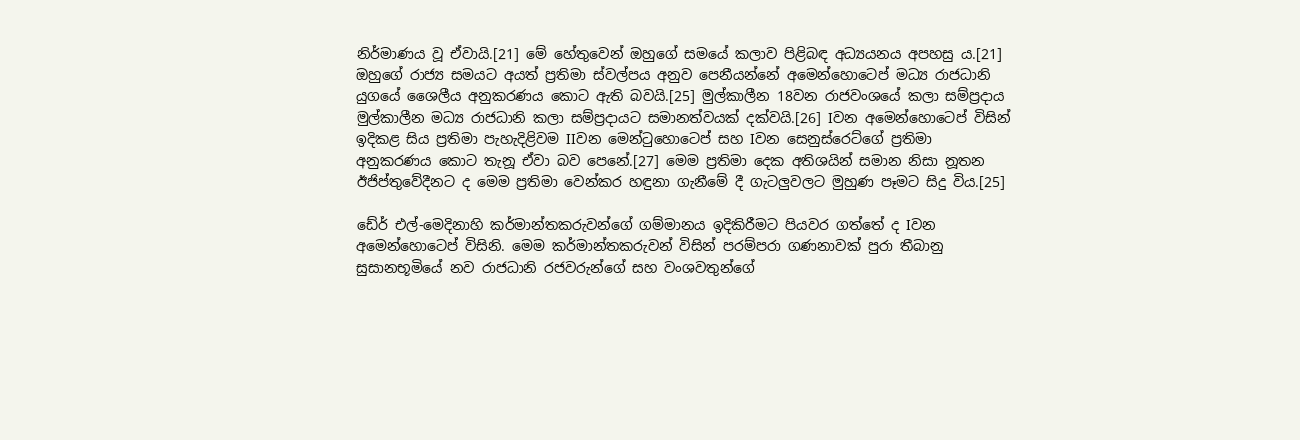නිර්මාණය වූ ඒවායි.[21] මේ හේතුවෙන් ඔහුගේ සමයේ කලාව පිළිබඳ අධ්‍යයනය අපහසු ය.[21] ඔහුගේ රාජ්‍ය සමයට අයත් ප්‍රතිමා ස්වල්පය අනුව පෙනීයන්නේ අමෙන්හොටෙප් මධ්‍ය රාජධානි යුගයේ ශෛලීය අනුකරණය කොට ඇති බවයි.[25] මුල්කාලීන 18වන රාජවංශයේ කලා සම්ප්‍රදාය මුල්කාලීන මධ්‍ය රාජධානි කලා සම්ප්‍රදායට සමානත්වයක් දක්වයි.[26] Iවන අමෙන්හොටෙප් විසින් ඉදිකළ සිය ප්‍රතිමා පැහැදිළිවම IIවන මෙන්ටුහොටෙප් සහ Iවන සෙනුස්රෙට්ගේ ප්‍රතිමා අනුකරණය කොට තැනූ ඒවා බව පෙනේ.[27] මෙම ප්‍රතිමා දෙක අතිශයින් සමාන නිසා නූතන ඊජිප්තුවේදීනට ද මෙම ප්‍රතිමා වෙන්කර හඳුනා ගැනීමේ දී ගැටලුවලට මුහුණ පෑමට සිදු විය.[25]

ඩේර් එල්-මෙදිනාහි කර්මාන්තකරුවන්ගේ ගම්මානය ඉදිකිරීමට පියවර ගත්තේ ද Iවන අමෙන්හොටෙප් විසිනි. මෙම කර්මාන්තකරුවන් විසින් පරම්පරා ගණනාවක් පුරා තීබානු සුසානභූමියේ නව රාජධානි රජවරුන්ගේ සහ වංශවතුන්ගේ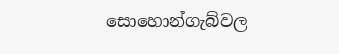සොහොන්ගැබ්වල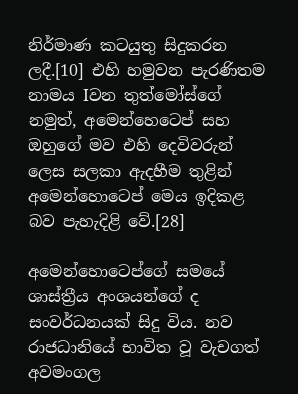නිර්මාණ කටයුතු සිදුකරන ලදී.[10] එහි හමුවන පැරණිතම නාමය Iවන තුත්මෝස්ගේ නමුත්, අමෙන්හෙටෙප් සහ ඔහුගේ මව එහි දෙවිවරුන් ලෙස සලකා ඇදහීම තුළින් අමෙන්හොටෙප් මෙය ඉදිකළ බව පැහැදිළි වේ.[28]

අමෙන්හොටෙප්ගේ සමයේ ශාස්ත්‍රීය අංශයන්ගේ ද සංවර්ධනයක් සිදු විය. නව රාජධානියේ භාවිත වූ වැචගත් අවමංගල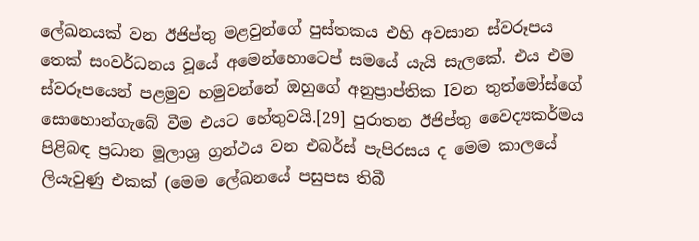ලේඛනයක් වන ඊජිප්තු මළවුන්ගේ පුස්තකය එහි අවසාන ස්වරූපය තෙක් සංවර්ධනය වූයේ අමෙන්හොටෙප් සමයේ යැයි සැලකේ. එය එම ස්වරූපයෙන් පළමුව හමුවන්නේ ඔහුගේ අනුප්‍රාප්තික Iවන තුත්මෝස්ගේ සොහොන්ගැබේ වීම එයට හේතුවයි.[29] පුරාතන ඊජිප්තු වෛද්‍යකර්මය පිළිබඳ ප්‍රධාන මූලාශ්‍ර ග්‍රන්ථය වන එබර්ස් පැපිරසය ද මෙම කාලයේ ලියැවුණු එකක් (මෙම ලේඛනයේ පසුපස තිබී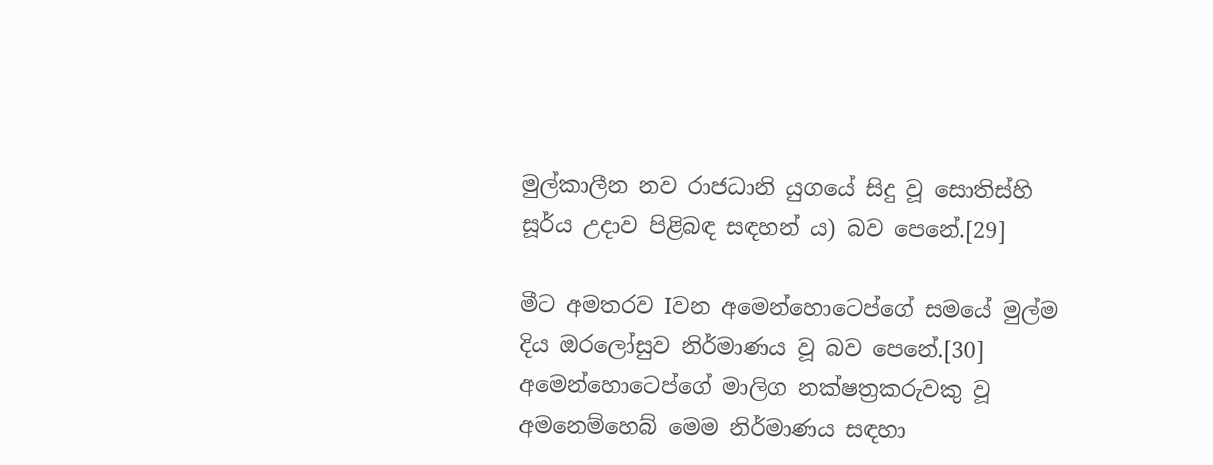මුල්කාලීන නව රාජධානි යුගයේ සිදු වූ සොතිස්හි සූර්ය උදාව පිළිබඳ සඳහන් ය) බව පෙනේ.[29]

මීට අමතරව Iවන අමෙන්හොටෙප්ගේ සමයේ මුල්ම දිය ඔරලෝසුව නිර්මාණය වූ බව පෙනේ.[30] අමෙන්හොටෙප්ගේ මාලිග නක්ෂත්‍රකරුවකු වූ අමනෙම්හෙබ් මෙම නිර්මාණය සඳහා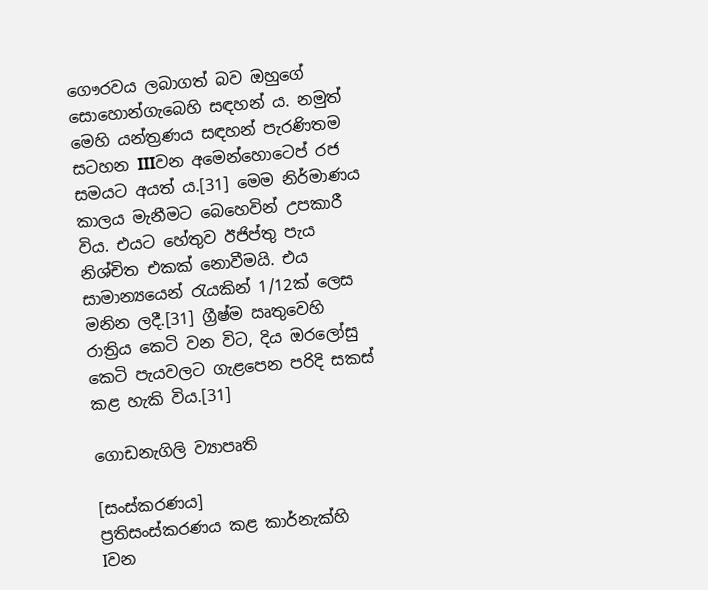ගෞරවය ලබාගත් බව ඔහුගේ සොහොන්ගැබෙහි සඳහන් ය. නමුත් මෙහි යන්ත්‍රණය සඳහන් පැරණිතම සටහන IIIවන අමෙන්හොටෙප් රජ සමයට අයත් ය.[31] මෙම නිර්මාණය කාලය මැනීමට බෙහෙවින් උපකාරී විය. එයට හේතුව ඊජිප්තු පැය නිශ්චිත එකක් නොවීමයි. එය සාමාන්‍යයෙන් රැයකින් 1/12ක් ලෙස මනින ලදී.[31] ග්‍රීෂ්ම ඍතුවෙහි රාත්‍රිය කෙටි වන විට, දිය ඔරලෝසු කෙටි පැයවලට ගැළපෙන පරිදි සකස් කළ හැකි විය.[31]

ගොඩනැගිලි ව්‍යාපෘති

[සංස්කරණය]
ප්‍රතිසංස්කරණය කළ කාර්නැක්හි Iවන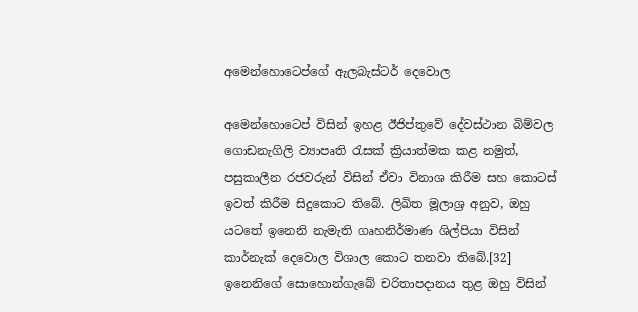අමෙන්හොටෙප්ගේ ඇලබැස්ටර් දෙවොල

අමෙන්හොටෙප් විසින් ඉහළ ඊජිප්තුවේ දේවස්ථාන බිම්වල ගොඩනැගිලි ව්‍යාපෘති රැසක් ක්‍රියාත්මක කළ නමුත්, පසුකාලීන රජවරුන් විසින් ඒවා විනාශ කිරීම සහ කොටස් ඉවත් කිරීම සිදුකොට තිබේ. ලිඛිත මූලාශ්‍ර අනුව, ඔහු යටතේ ඉනෙනි නැමැති ගෘහනිර්මාණ ශිල්පියා විසින් කාර්නැක් දෙවොල විශාල කොට තනවා තිබේ.[32] ඉනෙනිගේ සොහොන්ගැබේ චරිතාපදානය තුළ ඔහු විසින්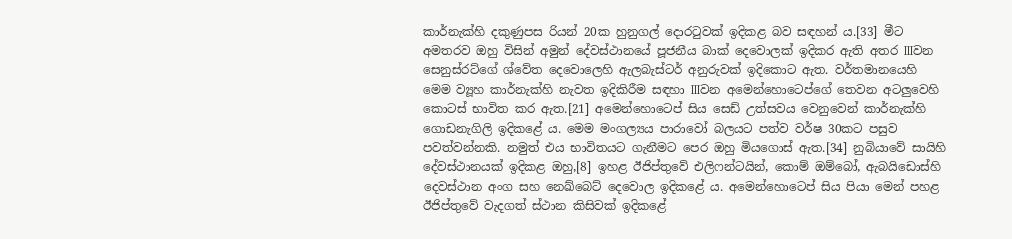කාර්නැක්හි දකුණුපස රියන් 20ක හුනුගල් දොරටුවක් ඉදිකළ බව සඳහන් ය.[33] මීට අමතරව ඔහු විසින් අමුන් දේවස්ථානයේ පූජනීය බාක් දෙවොලක් ඉදිකර ඇති අතර IIIවන සෙනුස්රට්ගේ ශ්වේත දෙවොලෙහි ඇලබැස්ටර් අනුරුවක් ඉදිකොට ඇත. වර්තමානයෙහි මෙම ව්‍යූහ කාර්නැක්හි නැවත ඉදිකිරීම සඳහා IIIවන අමෙන්හොටෙප්ගේ තෙවන අටලුවෙහි කොටස් භාවිත කර ඇත.[21] අමෙන්හොටෙප් සිය සෙඩ් උත්සවය වෙනුවෙන් කාර්නැක්හි ගොඩනැගිලි ඉදිකළේ ය. මෙම මංගල්‍යය පාරාවෝ බලයට පත්ව වර්ෂ 30කට පසුව පවත්වන්නකි. නමුත් එය භාවිතයට ගැනීමට පෙර ඔහු මියගොස් ඇත.[34] නුබියාවේ සායිහි දේවස්ථානයක් ඉදිකළ ඔහු,[8] ඉහළ ඊජිප්තුවේ එලිෆන්ටයින්, කොම් ඔම්බෝ, ඇබයිඩොස්හි දෙවස්ථාන අංග සහ නෙඛ්බෙට් දෙවොල ඉදිකළේ ය. අමෙන්හොටෙප් සිය පියා මෙන් පහළ ඊජිප්තුවේ වැදගත් ස්ථාන කිසිවක් ඉදිකළේ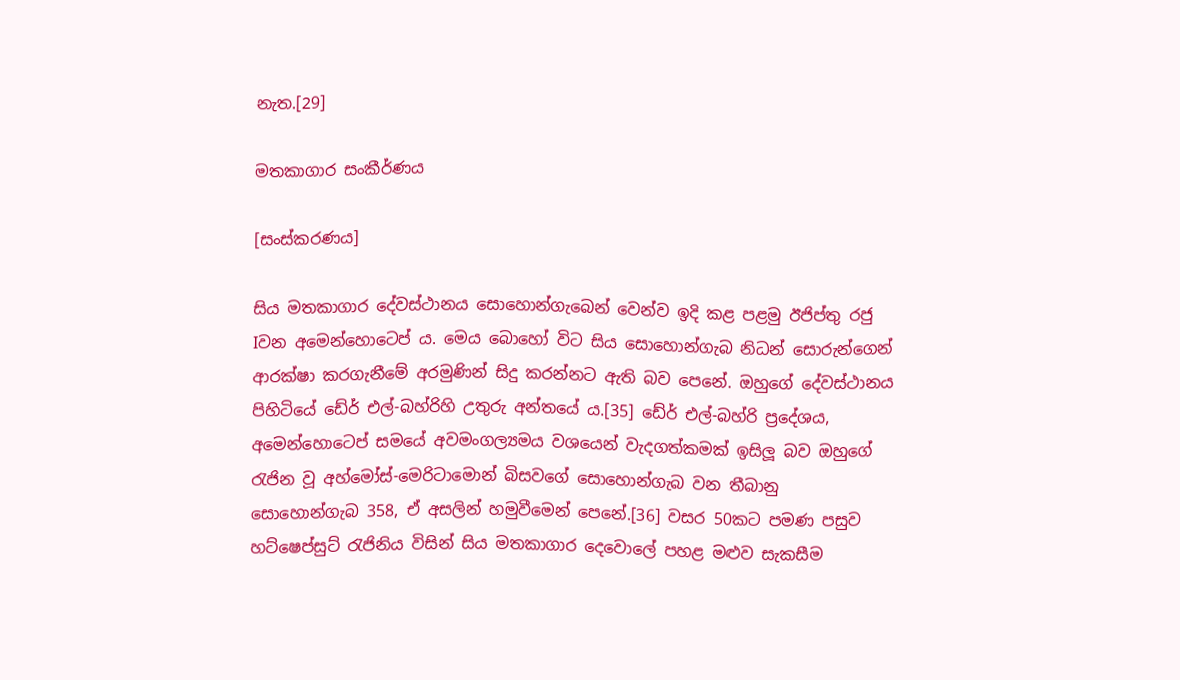නැත.[29]

මතකාගාර සංකීර්ණය

[සංස්කරණය]

සිය මතකාගාර දේවස්ථානය සොහොන්ගැබෙන් වෙන්ව ඉදි කළ පළමු ඊජිප්තු රජු Iවන අමෙන්හොටෙප් ය. මෙය‍ බොහෝ විට සිය සොහොන්ගැබ නිධන් සොරුන්ගෙන් ආරක්ෂා කරගැනීමේ අරමුණින් සිදු කරන්නට ඇති බව පෙනේ. ඔහුගේ දේවස්ථානය පිහිටියේ ඩේර් එල්-බහ්රිහි උතුරු අන්තයේ ය.[35] ඩේර් එල්-බහ්රි ප්‍රදේශය, අමෙන්හොටෙප් සමයේ අවමංගල්‍යමය වශයෙන් වැදගත්කමක් ඉසිලූ බව ඔහුගේ රැජින වූ අහ්මෝස්-මෙරිටාමොන් බිසවගේ සොහොන්ගැබ වන තීබානු සොහොන්ගැබ 358, ඒ අසලින් හමුවීමෙන් පෙනේ.[36] වසර 50කට පමණ පසුව හට්ෂෙප්සුට් රැජිනිය විසින් සිය මතකාගාර දෙවොලේ පහළ මළුව සැකසීම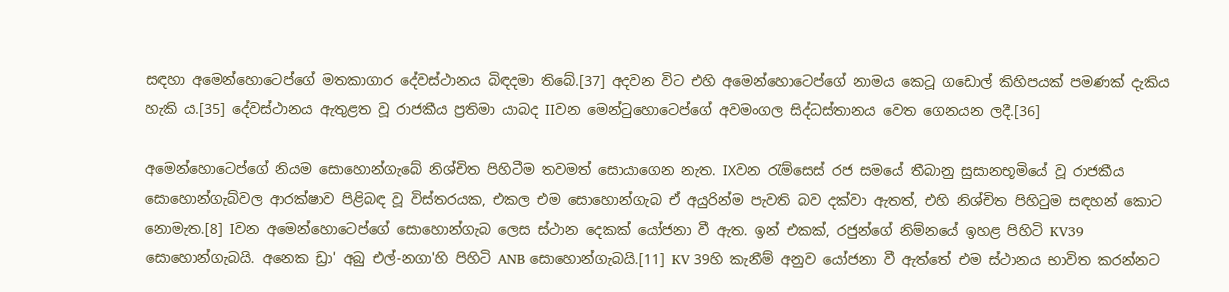සඳහා අමෙන්හොටෙප්ගේ මතකාගාර දේවස්ථානය බිඳදමා තිබේ.[37] අදවන විට එහි අමෙන්හොටෙප්ගේ නාමය කෙටූ ගඩොල් කිහිපයක් පමණක් දැකිය හැකි ය.[35] දේවස්ථානය ඇතුළත වූ රාජකීය ප්‍රතිමා යාබද IIවන මෙන්ටුහොටෙප්ගේ අවමංගල සිද්ධස්තානය වෙත ගෙනයන ලදී.[36]

අමෙන්හොටෙප්ගේ නියම සොහොන්ගැබේ නිශ්චිත පිහිටීම තවමත් සොයාගෙන නැත. IXවන රැම්සෙස් රජ සමයේ තීබානු සුසානභූමියේ වූ රාජකීය සොහොන්ගැබ්වල ආරක්ෂාව පිළිබඳ වූ විස්තරයක, එකල එම සොහොන්ගැබ ඒ අයුරින්ම පැවති බව දක්වා ඇතත්, එහි නිශ්චිත පිහිටුම සඳහන් කොට නොමැත.[8] Iවන අමෙන්හොටෙප්ගේ සොහොන්ගැබ ලෙස ස්ථාන‍ දෙකක් යෝජනා වී ඇත. ඉන් එකක්, රජුන්ගේ නිම්නයේ ඉහළ පිහිටි KV39 සොහොන්ගැබයි. අනෙක ඩ්‍රා' අබු එල්-නගා'හි පිහිටි ANB සොහොන්ගැබයි.[11] KV 39හි කැනීම් අනුව යෝජනා වී ඇත්තේ එම ස්ථානය භාවිත කරන්නට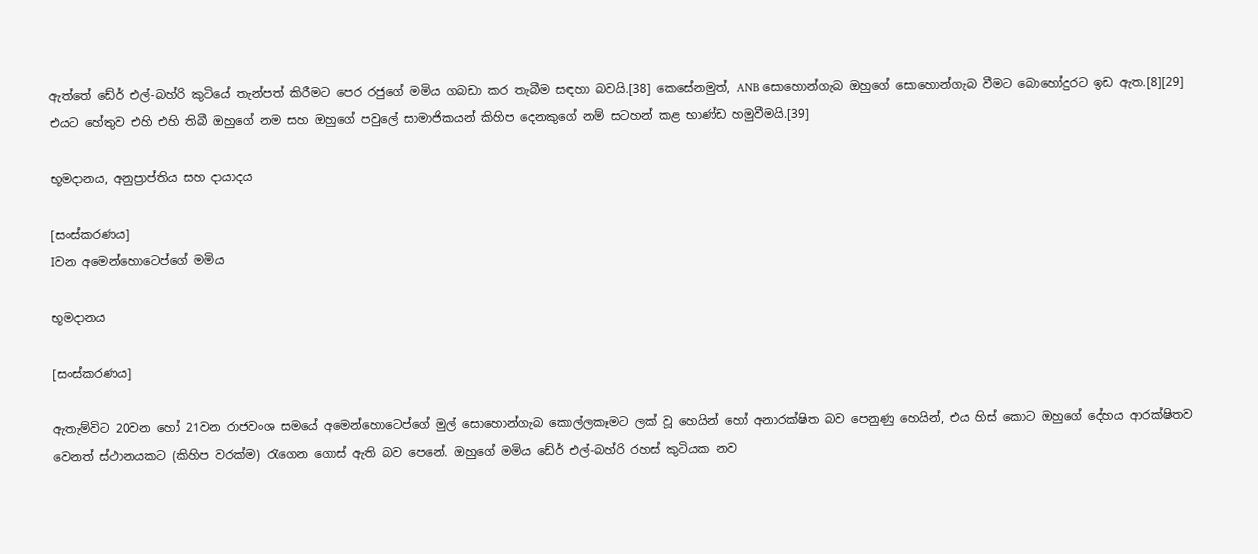ඇත්තේ ඩේර් එල්-බහ්රි කුටියේ තැන්පත් කිරීමට පෙර රජුගේ මමිය ගබඩා කර තැබීම සඳහා බවයි.[38] කෙසේනමුත්, ANB සොහොන්ගැබ ඔහුගේ සොහොන්ගැබ වීමට බොහෝදුරට ඉඩ ඇත.[8][29] එයට හේතුව එහි එහි තිබී ඔහුගේ නම සහ ඔහුගේ පවුලේ සාමාජිකයන් කිහිප දෙනකුගේ නම් සටහන් කළ භාණ්ඩ හමුවීමයි.[39]

භූමදානය, අනුප්‍රාප්තිය සහ දායාදය

[සංස්කරණය]
Iවන අමෙන්හොටෙප්ගේ මමිය

භූමදානය

[සංස්කරණය]

ඇතැම්විට 20වන හෝ 21වන රාජවංශ සමයේ අමෙන්හොටෙප්ගේ මුල් සොහොන්ගැබ කොල්ලකෑමට ලක් වූ හෙයින් හෝ අනාරක්ෂිත බව පෙනුණු හෙයින්, එය හිස් කොට ඔහුගේ දේහය ආරක්ෂිතව වෙනත් ස්ථානයකට (කිහිප වරක්ම) රැගෙන ගොස් ඇති බව පෙනේ. ඔහුගේ මමිය ඩේර් එල්-බහ්රි රහස් කුටියක නව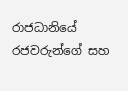රාජධානියේ රජවරුන්ගේ සහ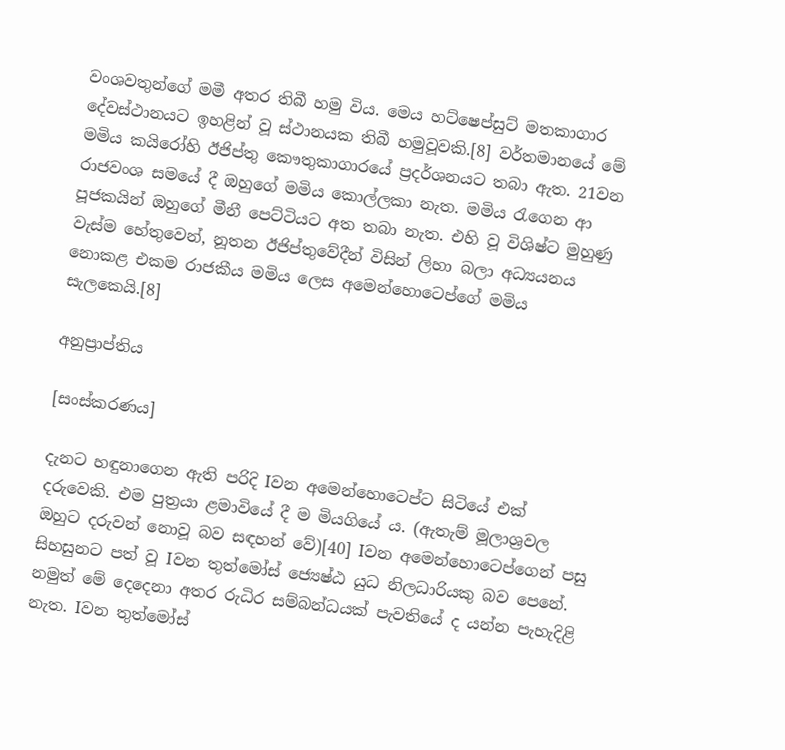වංශවතුන්ගේ මමී අතර තිබී හමු විය. මෙය හට්ෂෙප්සුට් මතකාගාර දේවස්ථානයට ඉහළින් වූ ස්ථානයක තිබී හමුවූවකි.[8] වර්තමානයේ මේ මමිය කයිරෝහි ඊජිප්තු කෞතුකාගාරයේ ප්‍රදර්ශනයට තබා ඇත. 21වන රාජවංශ සමයේ දී ඔහුගේ මමිය කොල්ලකා නැත. මමිය රැගෙන ආ පූජකයින් ඔහුගේ මීනී පෙට්ටියට අත තබා නැත. එහි වූ විශිෂ්ට මුහුණු වැස්ම හේතුවෙන්, නූතන ඊජිප්තුවේදීන් විසින් ලිහා බලා අධ්‍යයනය නොකළ එකම රාජකීය මමිය ලෙස අමෙන්හොටෙප්ගේ මමිය සැලකෙයි.[8]

අනුප්‍රාප්තිය

[සංස්කරණය]

දැනට හඳුනාගෙන ඇති පරිදි Iවන අමෙන්හො‍ටෙප්ට සිටියේ එක් දරුවෙකි. එම පුත්‍රයා ළමාවියේ දී ම මියගියේ ය. (ඇතැම් මූලාශ්‍රවල ඔහුට දරුවන් නොවූ බව සඳහන් වේ)[40] Iවන අමෙන්හොටෙප්ගෙන් පසු සිහසුනට පත් වූ Iවන තුත්මෝස් ජ්‍යෙෂ්ඨ යුධ නිලධාරියකු බව පෙනේ. නමුත් මේ දෙදෙනා අතර රුධිර සම්බන්ධයක් පැවතියේ ද යන්න පැහැදිළි නැත. Iවන තුත්මෝස්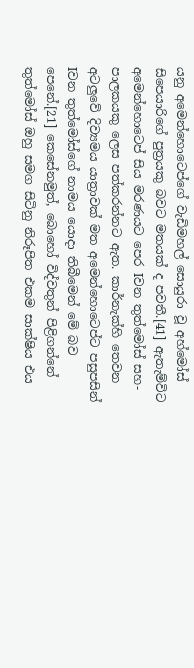යනු අමෙන්හොටෙප්ගේ වැඩිමහල් සොයුරා වූ අහ්මෝස් සිපෙයාරිගේ පුත්‍රයකු බවට මතයක් ද පවතී.[41] ඇතැම්විට අමෙන්හොටෙප් සිය මරණයට පෙර Iවන තුත්මෝස් සහ-පාලකයකු ලෙස පත්කරන්නට ඇත. කාර්නැක්හි තෙවන අටලුවේ දිව්‍යමය යාත්‍රාවක් මත අමෙන්හොටෙප්ට පසුපසින් Iවන තුත්මෝස්ගේ නාමය යොදා තිබීමෙන් මේ බව පෙනේ.[21] කෙසේනමුත්, බොහෝ විද්වතුන් පිළිගන්නේ තුත්මෝස් ඔහු සමග සිටිනු නිරූපිත එකම සාක්ෂිය එය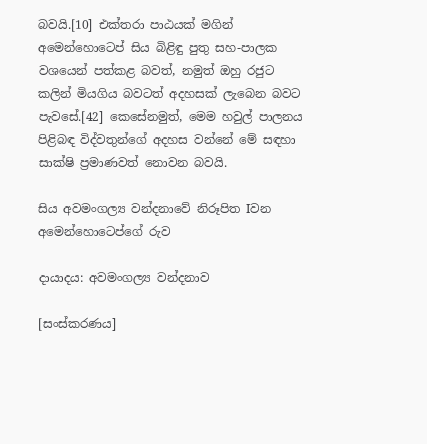බවයි.[10] එක්තරා පාඨයක් මගින් අමෙන්හොටෙප් සිය බිළිඳු පුතු සහ-පාලක වශයෙන් පත්කළ බවත්, නමුත් ඔහු රජුට කලින් මියගිය බවටත් අදහසක් ලැබෙන බවට පැවසේ.[42] කෙසේනමුත්, මෙම හවුල් පාලනය පිළිබඳ විද්වතුන්ගේ අදහස වන්නේ මේ සඳහා සාක්ෂි ප්‍රමාණවත් නොවන බවයි.

සිය අවමංගල්‍ය වන්දනාවේ නිරූපිත Iවන අමෙන්හොටෙප්ගේ රුව

දායාදය: අවමංගල්‍ය වන්දනාව

[සංස්කරණය]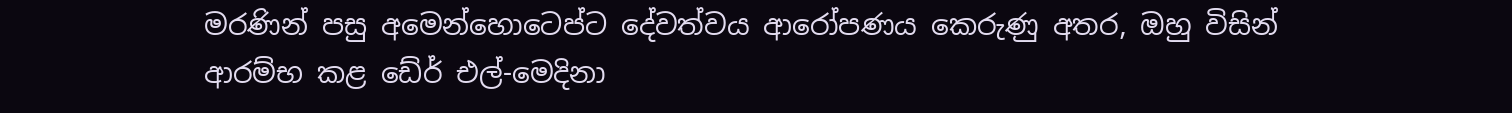මරණින් පසු අමෙන්හොටෙප්ට දේවත්වය ආරෝපණය කෙරුණු අතර, ඔහු විසින් ආරම්භ කළ ඩේර් එල්-මෙදිනා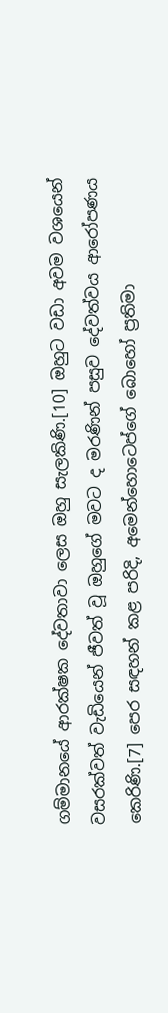ගම්මානයේ ආරක්ෂක දේවතාවා ලෙස ඔහු සැලකිණි.[10] ඔහුට වඩා අවම වශයෙන් වසරක්වත් වැඩියෙන් ජීවත් වූ ඔහුගේ මවට ද මරණින් පසුව දේවත්වය ආරෝපණය කෙරිණි.[7] පෙර සඳහන් කළ පරිදි, අමෙන්හොටෙප්ගේ බොහෝ ප්‍රතිමා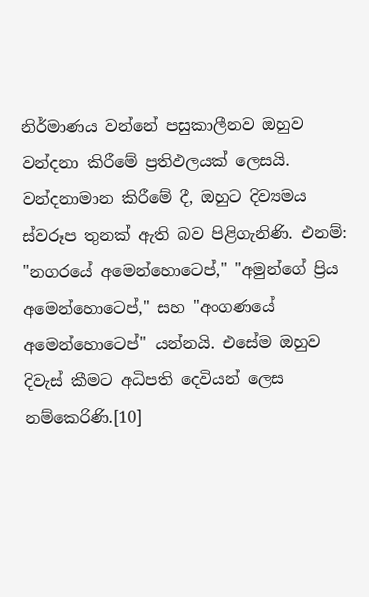නිර්මාණය වන්නේ පසුකාලීනව ඔහුව වන්දනා කිරීමේ ප්‍රතිඵලයක් ලෙසයි. වන්දනාමාන කිරීමේ දී, ඔහුට දිව්‍යමය ස්වරූප තුනක් ඇති බව පිළිගැනිණි. එනම්: "නගරයේ අමෙන්හොටෙප්," "අමුන්ගේ ප්‍රිය අමෙන්හොටෙප්," සහ "අංගණයේ අමෙන්හොටෙප්" යන්නයි. එසේම ඔහුව දිවැස් කීමට අධිපති දෙවියන් ලෙස නම්කෙරිණි.[10]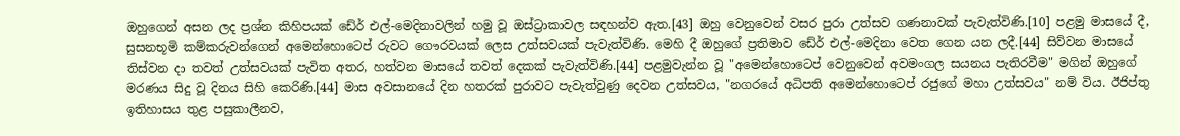ඔහුගෙන් අසන ලද ප්‍රශ්න කිහිපයක් ඩේර් එල්-මෙදිනාවලින් හමු වූ ඔස්ට්‍රාකාවල සඳහන්ව ඇත.[43] ඔහු වෙනුවෙන් වසර පුරා උත්සව ගණනාවක් පැවැත්විණි.[10] පළමු මාසයේ දී, සුසනභූමි කම්කරුවන්ගෙන් අමෙන්හොටෙප් රුවට ගෞරවයක් ලෙස උත්සවයක් පැවැත්විණි. මෙහි දී ඔහුගේ ප්‍රතිමාව ඩේර් එල්-මෙදිනා වෙත ගෙන යන ලදී.[44] සිව්වන මාසයේ තිස්වන දා තවත් උත්සවයක් පැවිත අතර, හත්වන මාසයේ තවත් දෙකක් පැවැත්විණි.[44] පළමුවැන්න වූ "අමෙන්හොටෙප් වෙනුවෙන් අවමංගල සයනය පැතිරවීම" මගින් ඔහුගේ මරණය සිදු වූ දිනය සිහි කෙරිණි.[44] මාස අවසානයේ දින හතරක් පුරාවට පැවැත්වුණු දෙවන උත්සවය, "නගරයේ අධිපති අමෙන්හොටෙප් රජුගේ මහා උත්සවය" නම් විය. ඊජිප්තු ඉතිහාසය තුළ පසුකාලීනව,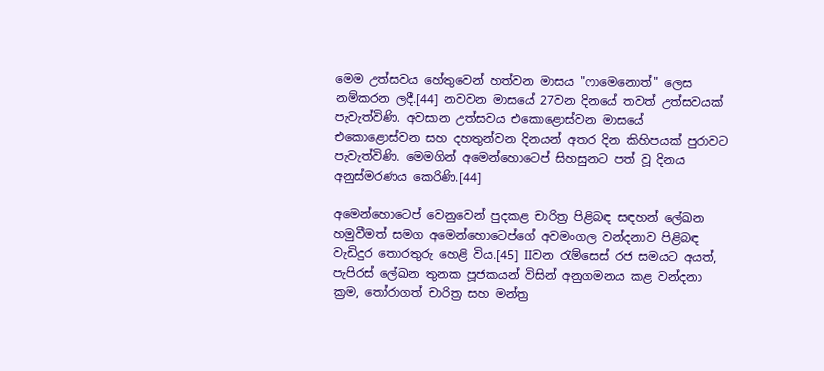මෙම උත්සවය හේතුවෙන් හත්වන මාසය "ෆාමෙනොත්" ලෙස නම්කරන ලදී.[44] නවවන මාසයේ 27වන දිනයේ තවත් උත්සවයක් පැවැත්විණි. අවසාන උත්සවය එකොළොස්වන මාසයේ එකොළොස්වන සහ දහතුන්වන දිනයන් අතර දින කිහිපයක් පුරාවට පැවැත්විණි. මෙමගින් අමෙන්හොටෙප් සිහසුනට පත් වූ දිනය අනුස්මරණය කෙරිණි.[44]

අමෙන්හොටෙප් වෙනුවෙන් පුදකළ චාරිත්‍ර පිළිබඳ සඳහන් ලේඛන හමුවීමත් සමග අමෙන්හොටෙප්ගේ අවමංගල වන්දනාව පිළිබඳ වැඩිදුර තොරතුරු හෙළි විය‍.[45] IIවන රැම්සෙස් රජ සමයට අයත්, පැපිරස් ලේඛන තුනක පූජකයන් විසින් අනුගමනය කළ වන්දනා ක්‍රම, තෝරාගත් චාරිත්‍ර සහ මන්ත්‍ර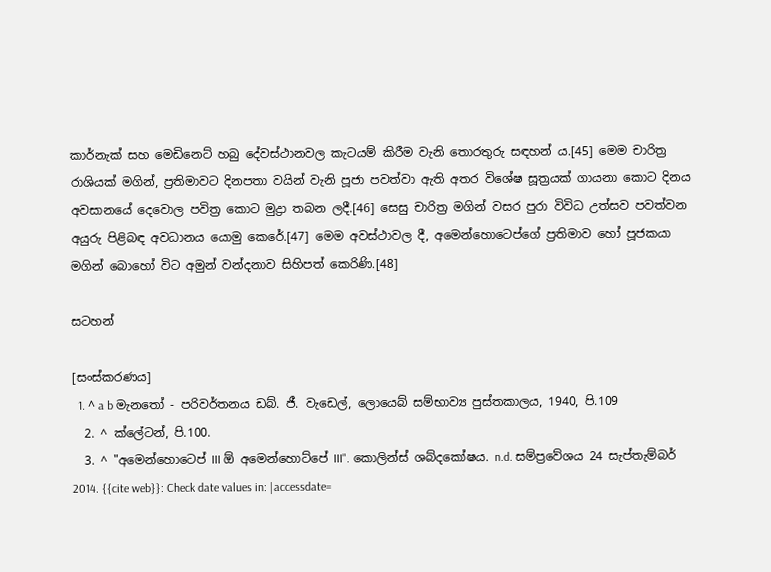කාර්නැක් සහ මෙඩිනෙට් හබු දේවස්ථානවල කැටයම් කිරීම වැනි තොරතුරු සඳහන් ය.[45] මෙම චාරිත්‍ර රාශියක් මගින්, ප්‍රතිමාවට දිනපතා වයින් වැනි පූජා පවත්වා ඇති අතර විශේෂ සූත්‍රයක් ගායනා කොට දිනය අවසානයේ දෙවොල පවිත්‍ර කොට මුද්‍රා තබන ලදී.[46] සෙසු චාරිත්‍ර මගින් වසර පුරා විවිධ උත්සව පවත්වන අයුරු පිළිබඳ අවධානය යොමු කෙරේ.[47] මෙම අවස්ථාවල දී, අමෙන්හොටෙප්ගේ ප්‍රතිමාව හෝ පූජකයා මගින් බොහෝ විට අමුන් වන්දනාව සිහිපත් කෙරිණි.[48]

සටහන්

[සංස්කරණය]
  1. ^ a b මැනතෝ - පරිවර්තනය ඩබ්. ජී. වැ‍ඩෙල්, ලොයෙබ් සම්භාව්‍ය පුස්තකාලය, 1940, පි.109
  2. ^ ක්ලේටන්, පි.100.
  3. ^ "අමෙන්හොටෙප් III ඕ අමෙන්හොට්පේ III". කොලින්ස් ශබ්දකෝෂය. n.d. සම්ප්‍රවේශය 24 සැප්තැම්බර් 2014. {{cite web}}: Check date values in: |accessdate=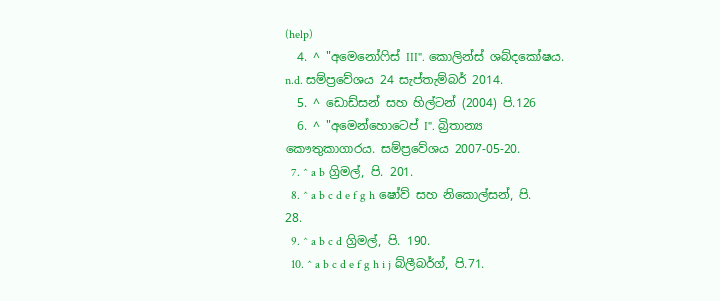(help)
  4. ^ "අමෙනෝෆිස් III". කොලින්ස් ශබ්දකෝෂය. n.d. සම්ප්‍රවේශය 24 සැප්තැම්බර් 2014.
  5. ^ ඩොඩ්සන් සහ හිල්ටන් (2004) පි.126
  6. ^ "අමෙන්හොටෙප් I". බ්‍රිතාන්‍ය කෞතුකාගාරය. සම්ප්‍රවේශය 2007-05-20.
  7. ^ a b ග්‍රිමල්, පි. 201.
  8. ^ a b c d e f g h ෂෝව් සහ නිකොල්සන්, පි. 28.
  9. ^ a b c d ග්‍රිමල්, පි. 190.
  10. ^ a b c d e f g h i j බ්ලීබර්ග්, පි.71.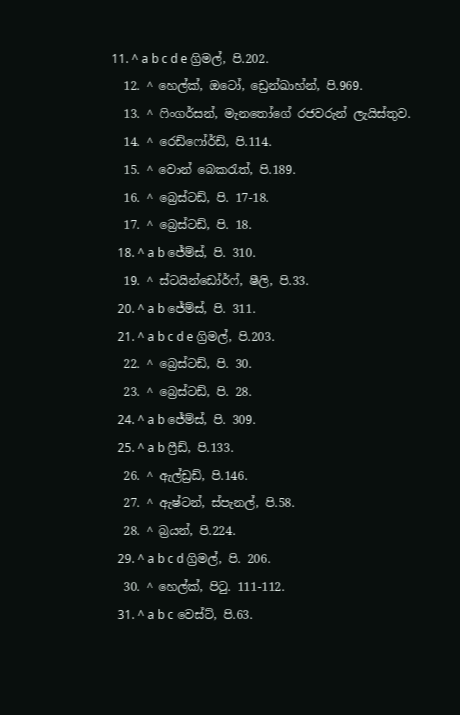11. ^ a b c d e ග්‍රිමල්, පි.202.
  12. ^ හෙල්ක්, ඔටෝ, ඩ්‍රෙන්ඛාහ්න්, පි.969.
  13. ^ ෆිංගර්සන්, මැනතෝගේ රජවරුන් ලැයිස්තුව.
  14. ^ රෙඩ්ෆෝර්ඩ්, පි.114.
  15. ^ වොන් බෙකරැත්, පි.189.
  16. ^ බ්‍රෙස්ටඩ්, පි. 17-18.
  17. ^ බ්‍රෙස්ටඩ්, පි. 18.
  18. ^ a b ජේම්ස්, පි. 310.
  19. ^ ස්ටයින්ඩෝර්ෆ්, ෂීලි, පි.33.
  20. ^ a b ජේම්ස්, පි. 311.
  21. ^ a b c d e ග්‍රිමල්, පි.203.
  22. ^ බ්‍රෙස්ටඩ්, පි. 30.
  23. ^ බ්‍රෙස්ටඩ්, පි. 28.
  24. ^ a b ජේම්ස්, පි. 309.
  25. ^ a b ෆ්‍රීඩ්, පි.133.
  26. ^ ඇල්ඩ්‍රඩ්, පි.146.
  27. ^ ඇෂ්ටන්, ස්පැනල්, පි.58.
  28. ^ බ්‍රයන්, පි.224.
  29. ^ a b c d ග්‍රිමල්, පි. 206.
  30. ^ හෙල්ක්, පිටු. 111-112.
  31. ^ a b c වෙස්ට්, පි.63.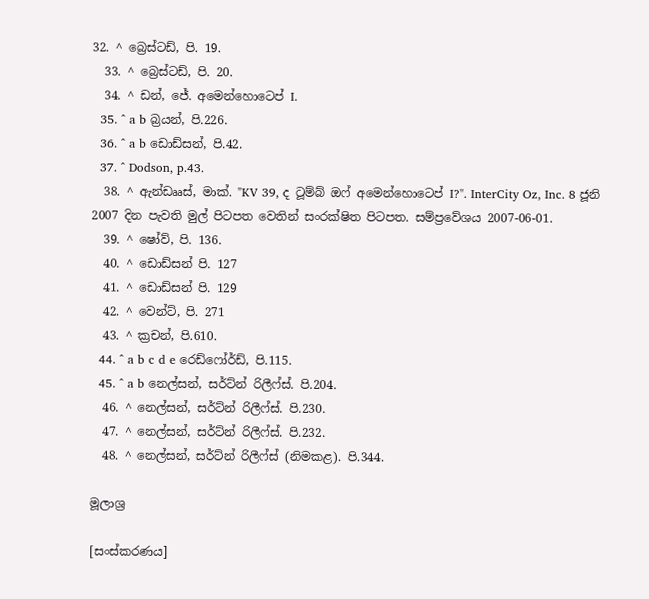32. ^ බ්‍රෙස්ටඩ්, පි. 19.
  33. ^ බ්‍රෙස්‍ටඩ්, පි. 20.
  34. ^ ඩන්, ජේ. අමෙන්හොටෙප් I.
  35. ^ a b බ්‍රයන්, පි.226.
  36. ^ a b ඩොඩ්සන්, පි.42.
  37. ^ Dodson, p.43.
  38. ^ ඇන්ඩෲස්, මාක්. "KV 39, ද ටූම්බ් ඔෆ් අමෙන්හොටෙප් I?". InterCity Oz, Inc. 8 ජූනි 2007 දින පැවති මුල් පිටපත වෙතින් සංරක්ෂිත පිටපත. සම්ප්‍රවේශය 2007-06-01.
  39. ^ ෂෝව්, පි. 136.
  40. ^ ඩොඩ්සන් පි. 127
  41. ^ ඩොඩ්සන් පි. 129
  42. ^ වෙන්‍ට්, පි. 271
  43. ^ ක්‍රචන්, පි.610.
  44. ^ a b c d e රෙඩ්ෆෝර්ඩ්, පි.115.
  45. ^ a b නෙල්සන්, සර්ට්න් රිලීෆ්ස්. පි.204.
  46. ^ නෙල්සන්, සර්ට්න් රිලීෆ්ස්. පි.230.
  47. ^ නෙල්සන්, සර්ට්න් රිලීෆ්ස්. පි.232.
  48. ^ නෙල්සන්, සර්ට්න් රිලීෆ්ස් (නිමකළ). පි.344.

මූලාශ්‍ර

[සංස්කරණය]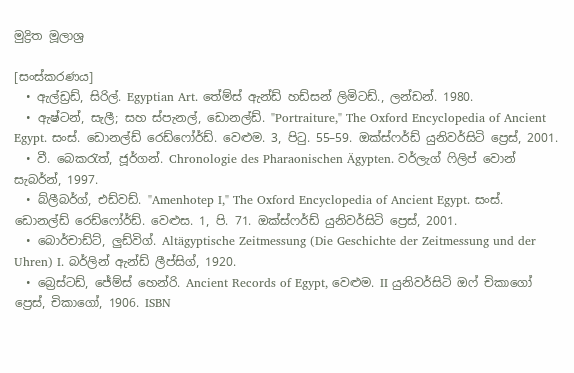මුද්‍රිත මූලාශ්‍ර

[සංස්කරණය]
  • ඇල්ඩ්‍රඩ්, සිරිල්. Egyptian Art. තේම්ස් ඇන්ඩ් හඩ්සන් ලිමිටඩ්., ලන්ඩන්. 1980.
  • ඇෂ්ටන්, සැලී; සහ ස්පැනල්, ඩොනල්ඩ්. "Portraiture," The Oxford Encyclopedia of Ancient Egypt. සංස්. ඩොනල්ඩ් රෙඩ්ෆෝර්ඩ්. වෙළුම. 3, පිටු. 55–59. ඔක්ස්ෆර්ඩ් යුනිවර්සිටි ප්‍රෙස්, 2001.
  • වී. බෙකරැත්, ජූර්ගන්. Chronologie des Pharaonischen Ägypten. වර්ලැග් ෆිලිප් වොන් සැබර්න්, 1997.
  • බ්ලීබර්ග්, එඩ්වඩ්. "Amenhotep I," The Oxford Encyclopedia of Ancient Egypt. සංස්. ඩොනල්ඩ් රෙඩ්ෆෝර්ඩ්. වෙළුස. 1, පි. 71. ඔක්ස්ෆර්ඩ් යුනිවර්සිටි ප්‍රෙස්, 2001.
  • බොර්චාඩ්ට්, ලුඩ්විග්. Altägyptische Zeitmessung (Die Geschichte der Zeitmessung und der Uhren) I. බර්ලින් ඇන්ඩ් ලීප්සිග්, 1920.
  • බ්‍රෙස්ටඩ්, ජේම්ස් හෙන්රි. Ancient Records of Egypt, වෙළුම. II යුනිවර්සිටි ඔෆ් චිකාගෝ ප්‍රෙස්, චිකාගෝ, 1906. ISBN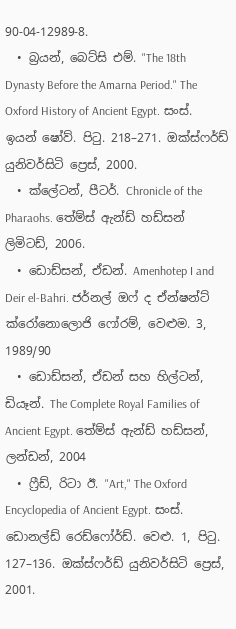90-04-12989-8.
  • බ්‍රයන්, බෙට්සි එම්. "The 18th Dynasty Before the Amarna Period." The Oxford History of Ancient Egypt. සංස්. ඉයන් ෂෝව්. පිටු. 218–271. ඔක්ස්ෆර්ඩ් යුනිවර්සිටි ප්‍රෙස්, 2000.
  • ක්ලේටන්, පීටර්. Chronicle of the Pharaohs. තේම්ස් ඇන්ඩ් හඩ්සන් ලිමිටඩ්, 2006.
  • ඩොඩ්සන්, ඒඩන්. Amenhotep I and Deir el-Bahri. ජර්නල් ඔෆ් ද ඒන්ෂන්ට් ක්රෝනොලොජි ෆෝරම්, වෙළුම. 3, 1989/90
  • ඩොඩ්සන්, ඒඩන් සහ හිල්ටන්, ඩියෑන්. The Complete Royal Families of Ancient Egypt. තේම්ස් ඇන්ඩ් හඩ්සන්, ලන්ඩන්, 2004
  • ෆ්‍රීඩ්, රිටා ඊ. "Art," The Oxford Encyclopedia of Ancient Egypt. සංස්. ඩොනල්ඩ් රෙඩ්ෆෝර්ඩ්. වෙළු. 1, පිටු. 127–136. ඔක්ස්ෆර්ඩ් යුනිවර්සිටි ප්‍රෙස්, 2001.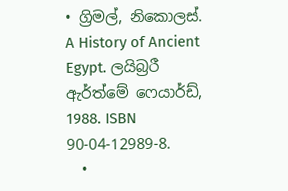• ග්‍රිමල්, නිකොලස්. A History of Ancient Egypt. ලයිබ්‍රරී ඇර්ත්මේ ෆෙයාර්ඩ්, 1988. ISBN 90-04-12989-8.
  •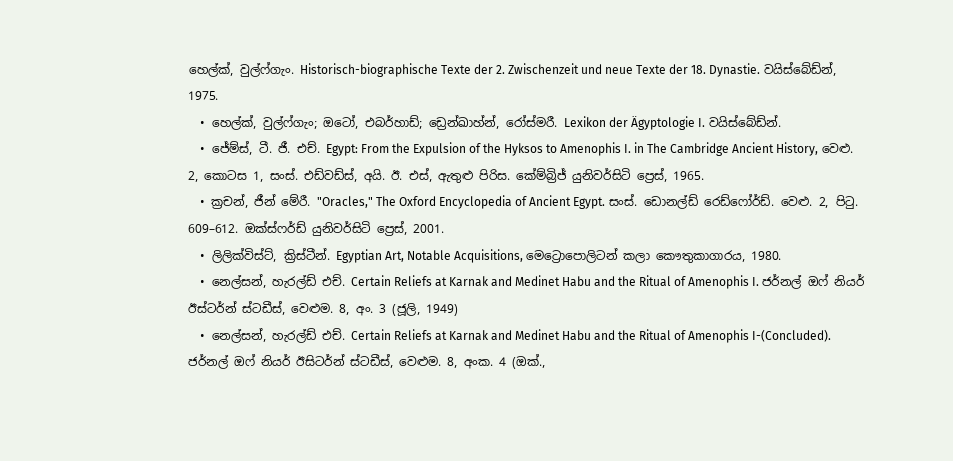හෙල්ක්, වුල්ෆ්ගැං. Historisch-biographische Texte der 2. Zwischenzeit und neue Texte der 18. Dynastie. වයිස්බේඩ්න්, 1975.
  • හෙල්ක්, වුල්ෆ්ගැං; ඔටෝ, එබර්හාඩ්; ඩ්‍රෙන්ඛාහ්න්, රෝස්මරී. Lexikon der Ägyptologie I. වයිස්බේඩ්න්.
  • ජේම්ස්, ටී. ජී. එච්. Egypt: From the Expulsion of the Hyksos to Amenophis I. in The Cambridge Ancient History, වෙළු. 2, කොටස 1, සංස්. එඩ්වඩ්ස්, අයි. ඊ. එස්, ඇතුළු පිරිස. කේම්බ්‍රිජ් යුනිවර්සිටි ප්‍රෙස්, 1965.
  • ක්‍රචන්, ජීන් මේරී. "Oracles," The Oxford Encyclopedia of Ancient Egypt. සංස්. ඩොනල්ඩ් රෙඩ්ෆෝර්ඩ්. වෙළු. 2, පිටු. 609–612. ඔක්ස්ෆර්ඩ් යුනිවර්සිටි ප්‍රෙස්, 2001.
  • ලිලික්විස්ට්, ක්‍රිස්ටීන්. Egyptian Art, Notable Acquisitions, මෙට්‍රොපොලිටන් කලා කෞතුකාගාරය, 1980.
  • නෙල්සන්, හැරල්ඩ් එච්. Certain Reliefs at Karnak and Medinet Habu and the Ritual of Amenophis I. ජර්නල් ඔෆ් නියර් ඊස්ටර්න් ස්ටඩීස්, වෙළුම. 8, අං. 3 (ජූලි, 1949)
  • නෙල්සන්, හැරල්ඩ් එච්. Certain Reliefs at Karnak and Medinet Habu and the Ritual of Amenophis I-(Concluded). ජර්නල් ඔෆ් නියර් ඊසිටර්න් ස්ටඩීස්, වෙළුම. 8, අංක. 4 (ඔක්.,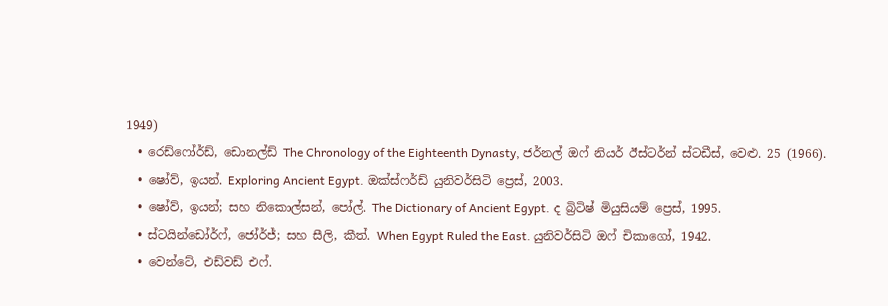1949)
  • රෙඩ්ෆෝර්ඩ්, ඩොනල්ඩ් The Chronology of the Eighteenth Dynasty, ජර්නල් ඔෆ් නියර් ඊස්ටර්න් ස්ටඩීස්, වෙළු. 25 (1966).
  • ෂෝව්, ඉයන්. Exploring Ancient Egypt. ඔක්ස්ෆර්ඩ් යුනිවර්සිටි ප්‍රෙස්, 2003.
  • ෂෝව්, ඉයන්; සහ නිකොල්සන්, පෝල්. The Dictionary of Ancient Egypt. ද බ්‍රිටිෂ් මියුසියම් ප්‍රෙස්, 1995.
  • ස්ටයින්ඩෝර්ෆ්, ජෝර්ජ්; සහ සීලි, කීත්. When Egypt Ruled the East. යුනිවර්සිටි ඔෆ් චිකාගෝ, 1942.
  • වෙන්ටේ, එඩ්වඩ් එෆ්.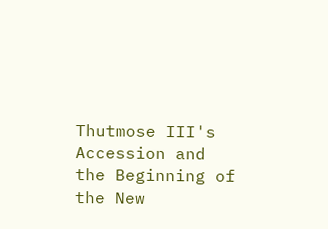Thutmose III's Accession and the Beginning of the New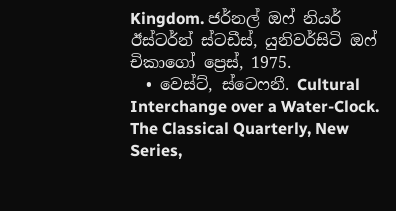Kingdom. ජර්නල් ඔෆ් නියර් ඊස්ටර්න් ස්ටඩීස්, යුනිවර්සිටි ඔෆ් චිකාගෝ ප්‍රෙස්, 1975.
  • වෙස්ට්, ස්ටෙෆනී. Cultural Interchange over a Water-Clock. The Classical Quarterly, New Series,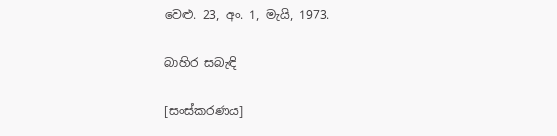වෙළු. 23, අං. 1, මැයි, 1973.

බාහිර සබැඳි

[සංස්කරණය]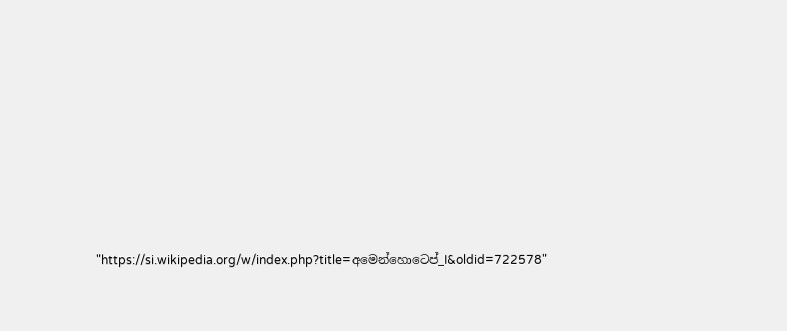"https://si.wikipedia.org/w/index.php?title=අමෙන්හොටෙප්_I&oldid=722578"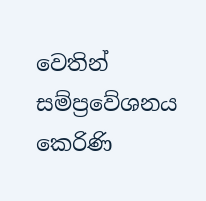වෙතින් සම්ප්‍රවේශනය කෙරිණි